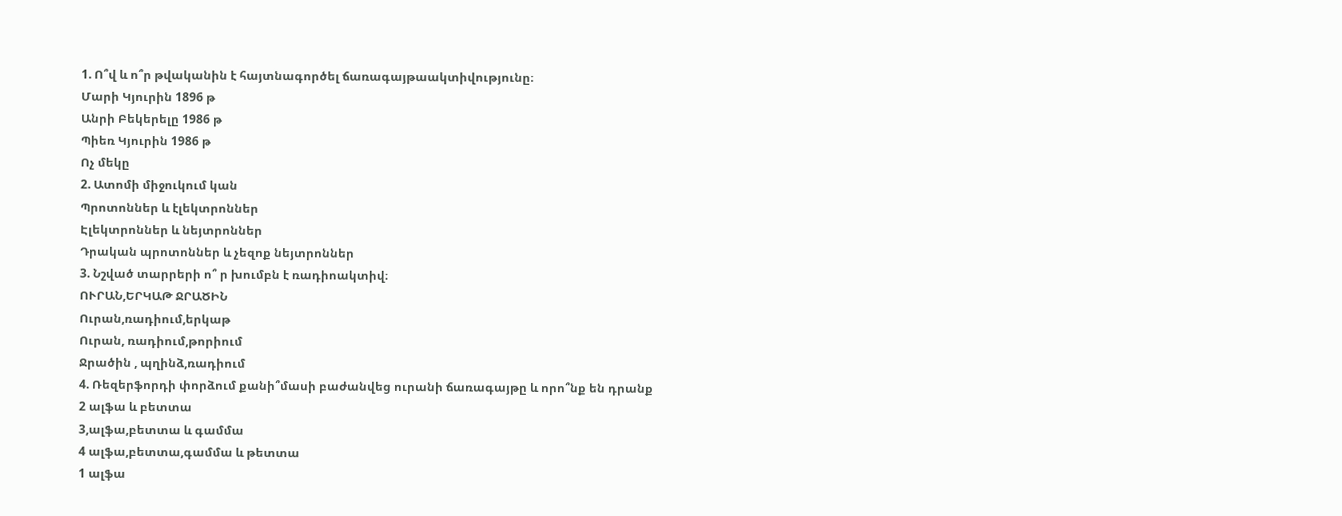1. Ո՞վ և ո՞ր թվականին է հայտնագործել ճառագայթաակտիվությունը։
Մարի Կյուրին 1896 թ
Անրի Բեկերելը 1986 թ
Պիեռ Կյուրին 1986 թ
Ոչ մեկը
2. Ատոմի միջուկում կան
Պրոտոններ և էլեկտրոններ
Էլեկտրոններ և նեյտրոններ
Դրական պրոտոններ և չեզոք նեյտրոններ
3. Նշված տարրերի ո՞ ր խումբն է ռադիոակտիվ։
ՈՒՐԱՆ,ԵՐԿԱԹ ՋՐԱԾԻՆ
Ուրան,ռադիում,երկաթ
Ուրան, ռադիում,թորիում
Ջրածին , պղինձ,ռադիում
4. Ռեզերֆորդի փորձում քանի՞մասի բաժանվեց ուրանի ճառագայթը և որո՞նք են դրանք
2 ալֆա և բետտա
3,ալֆա,բետտա և գամմա
4 ալֆա,բետտա,գամմա և թետտա
1 ալֆա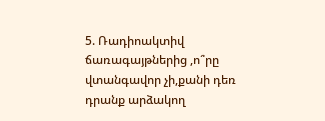5. Ռադիոակտիվ ճառագայթներից ,ո՞րը վտանգավոր չի,քանի դեռ դրանք արձակող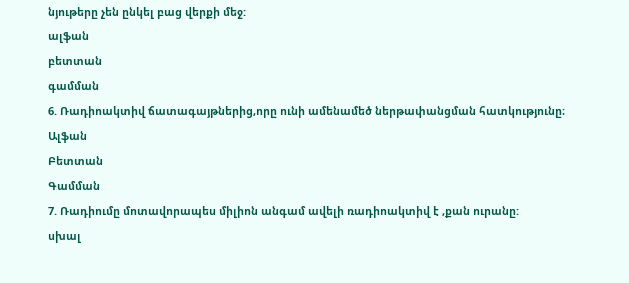նյութերը չեն ընկել բաց վերքի մեջ:
ալֆան
բետտան
գամման
6. Ռադիոակտիվ ճատագայթներից,որը ունի ամենամեծ ներթափանցման հատկությունը։
Ալֆան
Բետտան
Գամման
7. Ռադիումը մոտավորապես միլիոն անգամ ավելի ռադիոակտիվ է ,քան ուրանը:
սխալ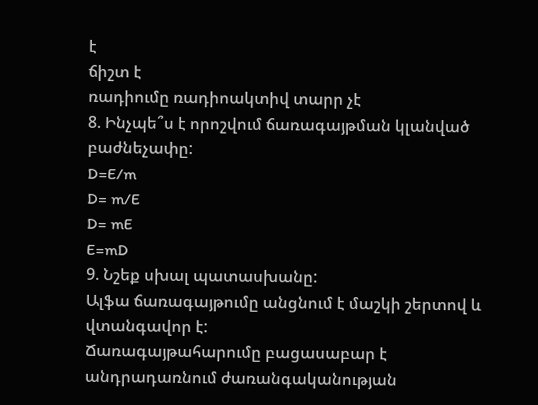է
ճիշտ է
ռադիումը ռադիոակտիվ տարր չէ
8. Ինչպե՞ս է որոշվում ճառագայթման կլանված բաժնեչափը:
D=E/m
D= m/E
D= mE
E=mD
9. Նշեք սխալ պատասխանը:
Ալֆա ճառագայթումը անցնում է մաշկի շերտով և վտանգավոր է:
Ճառագայթահարումը բացասաբար է անդրադառնում ժառանգականության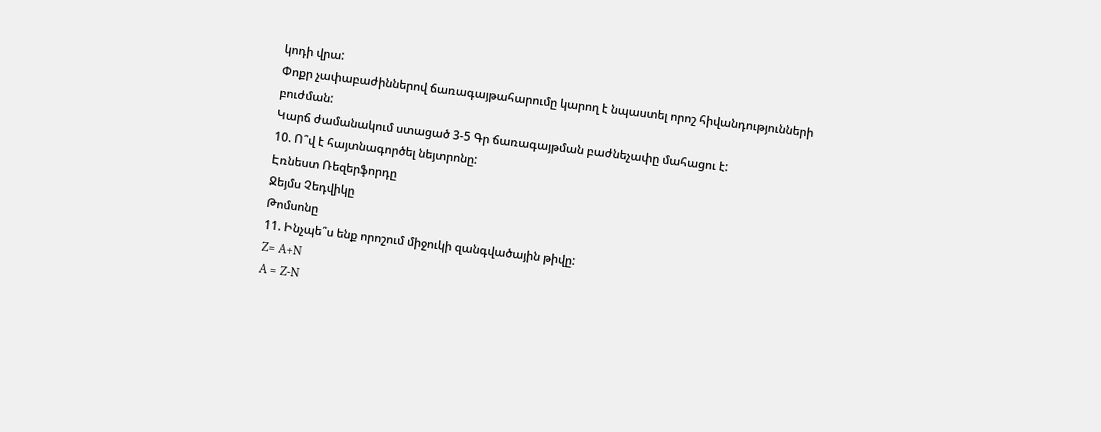կոդի վրա:
Փոքր չափաբաժիններով ճառագայթահարումը կարող է նպաստել որոշ հիվանդությունների բուժման:
Կարճ ժամանակում ստացած 3-5 Գր ճառագայթման բաժնեչափը մահացու է:
10. Ո՞վ է հայտնագործել նեյտրոնը:
Էռնեստ Ռեզերֆորդը
Ջեյմս Չեդվիկը
Թոմսոնը
11. Ինչպե՞ս ենք որոշում միջուկի զանգվածային թիվը:
Z= A+N
A = Z-N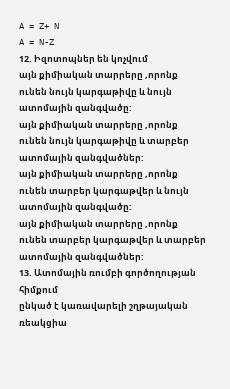A = Z+ N
A = N-Z
12. Իզոտոպներ են կոչվում
այն քիմիական տարրերը ,որոնք ունեն նույն կարգաթիվը և նույն ատոմային զանգվածը:
այն քիմիական տարրերը ,որոնք ունեն նույն կարգաթիվը և տարբեր ատոմային զանգվածներ:
այն քիմիական տարրերը ,որոնք ունեն տարբեր կարգաթվեր և նույն ատոմային զանգվածը:
այն քիմիական տարրերը ,որոնք ունեն տարբեր կարգաթվեր և տարբեր ատոմային զանգվածներ:
13. Ատոմային ռումբի գործողության հիմքում
ընկած է կառավարելի շղթայական ռեակցիա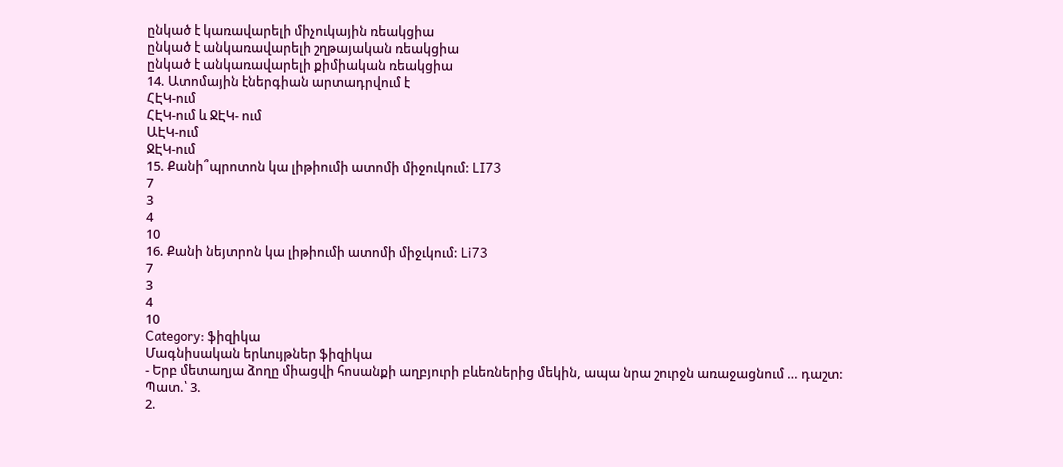ընկած է կառավարելի միչուկային ռեակցիա
ընկած է անկառավարելի շղթայական ռեակցիա
ընկած է անկառավարելի քիմիական ռեակցիա
14. Ատոմային էներգիան արտադրվում է
ՀԷԿ-ում
ՀԷԿ-ում և ՋԷԿ- ում
ԱԷԿ-ում
ՋԷԿ-ում
15. Քանի՞պրոտոն կա լիթիումի ատոմի միջուկում: LI73
7
3
4
10
16. Քանի նեյտրոն կա լիթիումի ատոմի միջւկում: Li73
7
3
4
10
Category: ֆիզիկա
Մագնիսական երևույթներ ֆիզիկա
- Երբ մետաղյա ձողը միացվի հոսանքի աղբյուրի բևեռներից մեկին, ապա նրա շուրջն առաջացնում … դաշտ:
Պատ.՝ 3.
2.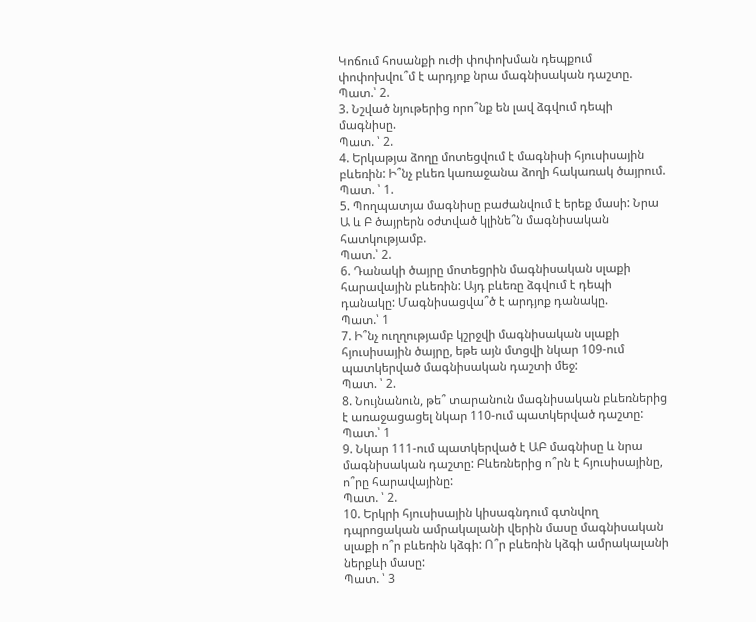Կոճում հոսանքի ուժի փոփոխման դեպքում փոփոխվու՞մ է արդյոք նրա մագնիսական դաշտը.
Պատ.՝ 2.
3. Նշված նյութերից որո՞նք են լավ ձգվում դեպի մագնիսը.
Պատ. ՝ 2.
4. Երկաթյա ձողը մոտեցվում է մագնիսի հյուսիսային բևեռին: Ի՞նչ բևեռ կառաջանա ձողի հակառակ ծայրում.
Պատ. ՝ 1.
5. Պողպատյա մագնիսը բաժանվում է երեք մասի: Նրա Ա և Բ ծայրերն օժտված կլինե՞ն մագնիսական հատկությամբ.
Պատ.՝ 2.
6. Դանակի ծայրը մոտեցրին մագնիսական սլաքի հարավային բևեռին: Այդ բևեռը ձգվում է դեպի դանակը: Մագնիսացվա՞ծ է արդյոք դանակը.
Պատ.՝ 1
7. Ի՞նչ ուղղությամբ կշրջվի մագնիսական սլաքի հյուսիսային ծայրը, եթե այն մտցվի նկար 109-ում պատկերված մագնիսական դաշտի մեջ:
Պատ. ՝ 2.
8. Նույնանուն, թե՞ տարանուն մագնիսական բևեռներից է առաջացացել նկար 110-ում պատկերված դաշտը:
Պատ.՝ 1
9. Նկար 111-ում պատկերված է ԱԲ մագնիսը և նրա մագնիսական դաշտը: Բևեռներից ո՞րն է հյուսիսայինը, ո՞րը հարավայինը:
Պատ. ՝ 2.
10. Երկրի հյուսիսային կիսագնդում գտնվող դպրոցական ամրակալանի վերին մասը մագնիսական սլաքի ո՞ր բևեռին կձգի: Ո՞ր բևեռին կձգի ամրակալանի ներքևի մասը:
Պատ. ՝ 3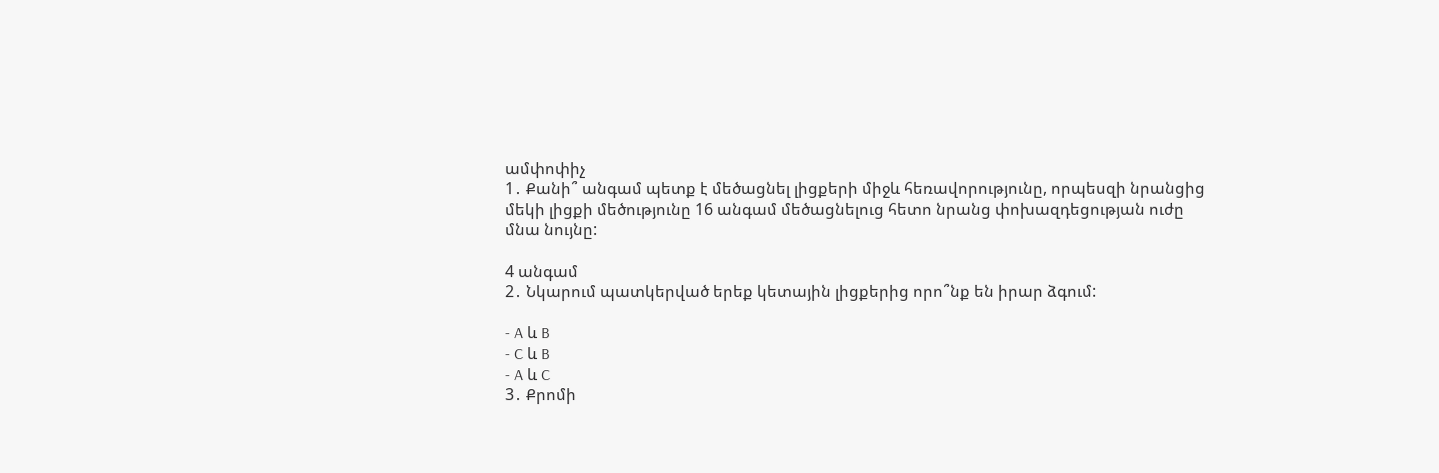ամփոփիչ
1․ Քանի՞ անգամ պետք է մեծացնել լիցքերի միջև հեռավորությունը, որպեսզի նրանցից մեկի լիցքի մեծությունը 16 անգամ մեծացնելուց հետո նրանց փոխազդեցության ուժը մնա նույնը:

4 անգամ
2․ Նկարում պատկերված երեք կետային լիցքերից որո՞նք են իրար ձգում:

- A և B
- C և B
- A և C
3․ Քրոմի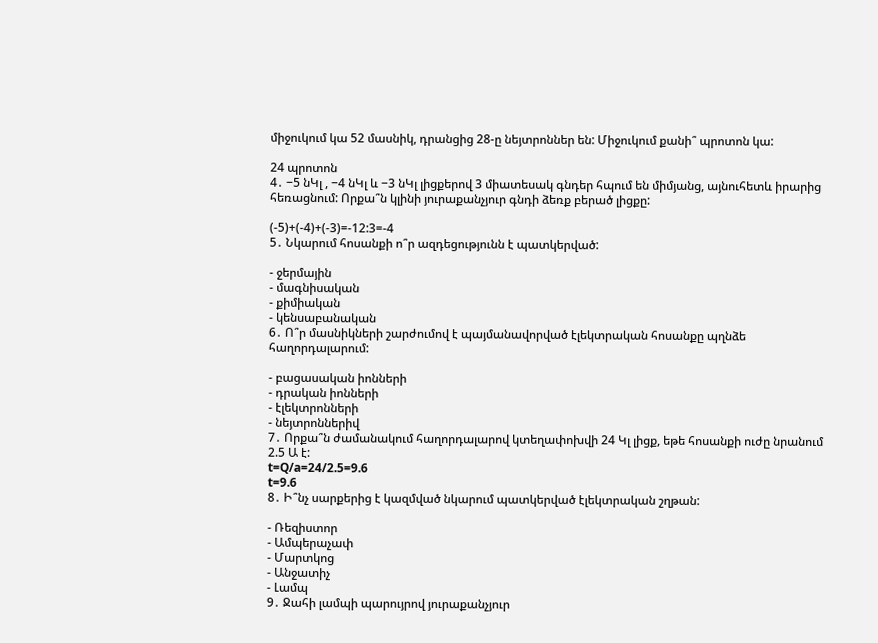միջուկում կա 52 մասնիկ, դրանցից 28-ը նեյտրոններ են: Միջուկում քանի՞ պրոտոն կա:

24 պրոտոն
4․ −5 նԿլ , −4 նԿլ և −3 նԿլ լիցքերով 3 միատեսակ գնդեր հպում են միմյանց, այնուհետև իրարից հեռացնում: Որքա՞ն կլինի յուրաքանչյուր գնդի ձեռք բերած լիցքը:

(-5)+(-4)+(-3)=-12:3=-4
5․ Նկարում հոսանքի ո՞ր ազդեցությունն է պատկերված:

- ջերմային
- մագնիսական
- քիմիական
- կենսաբանական
6․ Ո՞ր մասնիկների շարժումով է պայմանավորված էլեկտրական հոսանքը պղնձե հաղորդալարում:

- բացասական իոնների
- դրական իոնների
- էլեկտրոնների
- նեյտրոններիվ
7․ Որքա՞ն ժամանակում հաղորդալարով կտեղափոխվի 24 Կլ լիցք, եթե հոսանքի ուժը նրանում 2.5 Ա է:
t=Q/a=24/2.5=9.6
t=9.6
8․ Ի՞նչ սարքերից է կազմված նկարում պատկերված էլեկտրական շղթան:

- Ռեզիստոր
- Ամպերաչափ
- Մարտկոց
- Անջատիչ
- Լամպ
9․ Ջահի լամպի պարույրով յուրաքանչյուր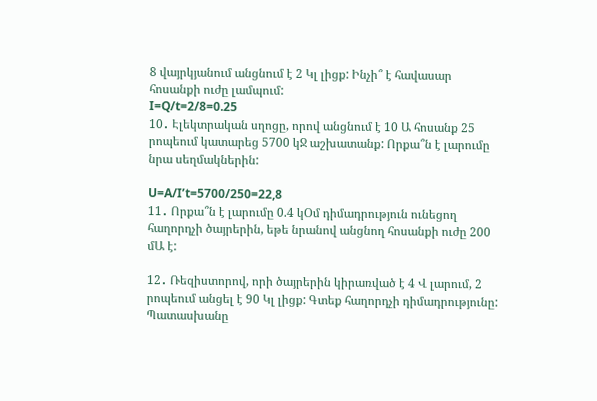8 վայրկյանում անցնում է 2 Կլ լիցք: Ինչի՞ է հավասար հոսանքի ուժը լամպում:
I=Q/t=2/8=0.25
10․ Էլեկտրական սղոցը, որով անցնում է 10 Ա հոսանք 25 րոպեում կատարեց 5700 կՋ աշխատանք: Որքա՞ն է լարումը նրա սեղմակներին:

U=A/I’t=5700/250=22,8
11․ Որքա՞ն է լարումը 0.4 կՕմ դիմադրություն ունեցող հաղորդչի ծայրերին, եթե նրանով անցնող հոսանքի ուժը 200 մԱ է:

12․ Ռեզիստորով, որի ծայրերին կիրառված է 4 Վ լարում, 2 րոպեում անցել է 90 Կլ լիցք: Գտեք հաղորդչի դիմադրությունը: Պատասխանը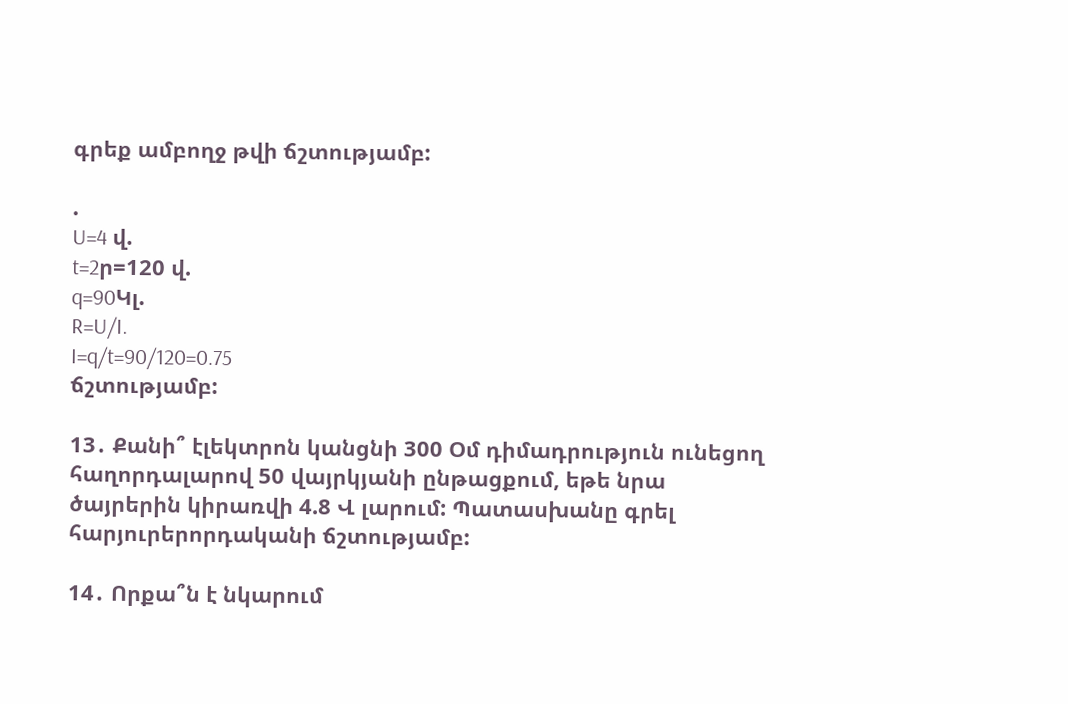գրեք ամբողջ թվի ճշտությամբ:

.
U=4 վ.
t=2ր=120 վ.
q=90Կլ.
R=U/I.
I=q/t=90/120=0.75
ճշտությամբ:

13․ Քանի՞ էլեկտրոն կանցնի 300 Օմ դիմադրություն ունեցող հաղորդալարով 50 վայրկյանի ընթացքում, եթե նրա ծայրերին կիրառվի 4.8 Վ լարում: Պատասխանը գրել հարյուրերորդականի ճշտությամբ:

14․ Որքա՞ն է նկարում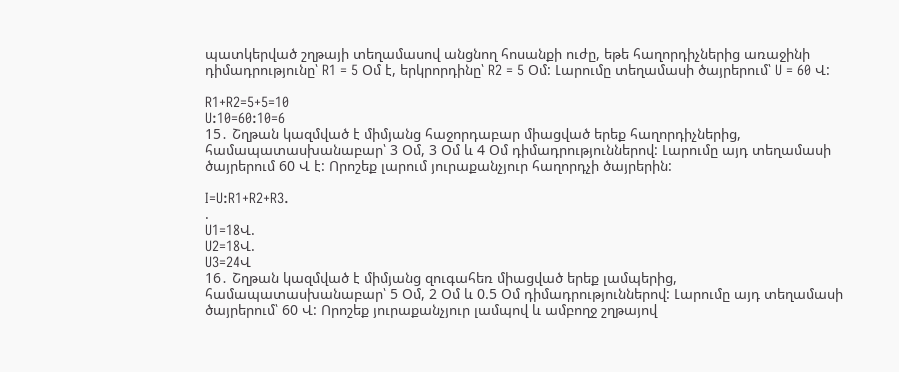պատկերված շղթայի տեղամասով անցնող հոսանքի ուժը, եթե հաղորդիչներից առաջինի դիմադրությունը՝ R1 = 5 Օմ է, երկրորդինը՝ R2 = 5 Օմ: Լարումը տեղամասի ծայրերում՝ U = 60 Վ:

R1+R2=5+5=10
U:10=60:10=6
15․ Շղթան կազմված է միմյանց հաջորդաբար միացված երեք հաղորդիչներից, համապատասխանաբար՝ 3 Օմ, 3 Օմ և 4 Օմ դիմադրություններով: Լարումը այդ տեղամասի ծայրերում 60 Վ է: Որոշեք լարում յուրաքանչյուր հաղորդչի ծայրերին:

I=U:R1+R2+R3.
.
U1=18Վ.
U2=18Վ.
U3=24Վ
16․ Շղթան կազմված է միմյանց զուգահեռ միացված երեք լամպերից, համապատասխանաբար՝ 5 Օմ, 2 Օմ և 0.5 Օմ դիմադրություններով: Լարումը այդ տեղամասի ծայրերում՝ 60 Վ: Որոշեք յուրաքանչյուր լամպով և ամբողջ շղթայով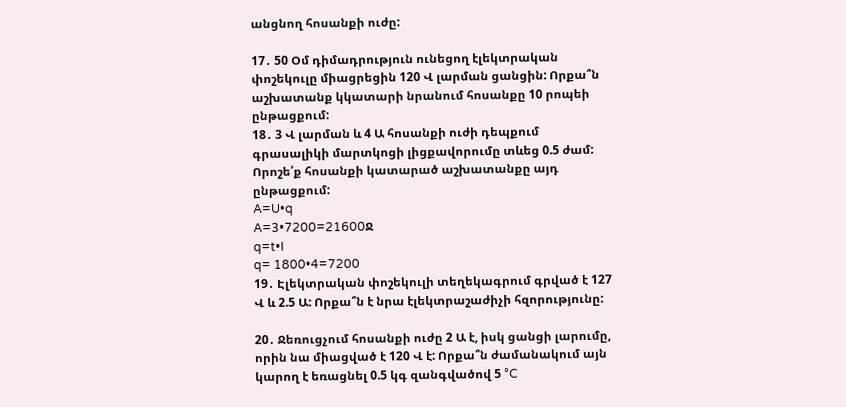անցնող հոսանքի ուժը:

17․ 50 Օմ դիմադրություն ունեցող էլեկտրական փոշեկուլը միացրեցին 120 Վ լարման ցանցին: Որքա՞ն աշխատանք կկատարի նրանում հոսանքը 10 րոպեի ընթացքում:
18․ 3 Վ լարման և 4 Ա հոսանքի ուժի դեպքում գրասալիկի մարտկոցի լիցքավորումը տևեց 0.5 ժամ: Որոշե՛ք հոսանքի կատարած աշխատանքը այդ ընթացքում:
A=U•q
A=3•7200=21600Ջ
q=t•I
q= 1800•4=7200
19․ Էլեկտրական փոշեկուլի տեղեկագրում գրված է 127 Վ և 2.5 Ա: Որքա՞ն է նրա էլեկտրաշաժիչի հզորությունը:

20․ Ջեռուցչում հոսանքի ուժը 2 Ա է, իսկ ցանցի լարումը, որին նա միացված է 120 Վ է: Որքա՞ն ժամանակում այն կարող է եռացնել 0.5 կգ զանգվածով 5 °C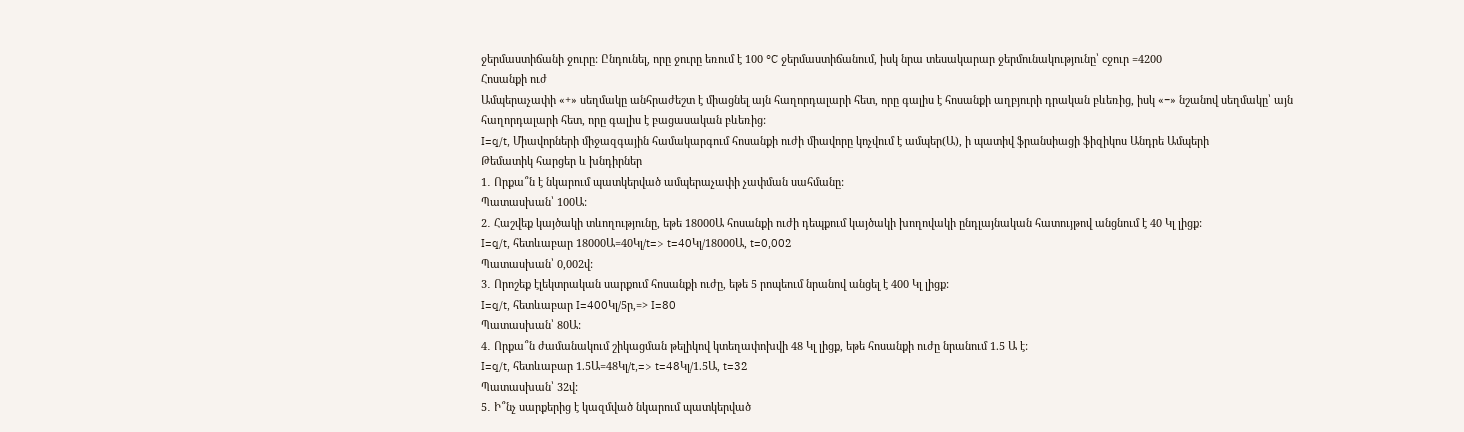ջերմաստիճանի ջուրը: Ընդունել, որը ջուրը եռում է 100 °C ջերմաստիճանում, իսկ նրա տեսակարար ջերմունակությունը՝ cջուր =4200
Հոսանքի ուժ
Ամպերաչափի «+» սեղմակը անհրաժեշտ է միացնել այն հաղորդալարի հետ, որը գալիս է հոսանքի աղբյուրի դրական բևեռից, իսկ «−» նշանով սեղմակը՝ այն հաղորդալարի հետ, որը գալիս է բացասական բևեռից:
I=q/t, Միավորների միջազգային համակարգում հոսանքի ուժի միավորը կոչվում է ամպեր(Ա), ի պատիվ ֆրանսիացի ֆիզիկոս Անդրե Ամպերի
Թեմատիկ հարցեր և խնդիրներ
1․ Որքա՞ն է նկարում պատկերված ամպերաչափի չափման սահմանը:
Պատասխան՝ 100Ա:
2․ Հաշվեք կայծակի տևողությունը, եթե 18000Ա հոսանքի ուժի դեպքում կայծակի խողովակի ընդլայնական հատույթով անցնում է 40 Կլ լիցք:
I=q/t, հետևաբար 18000Ա=40Կլ/t=> t=40Կլ/18000Ա, t=0,002
Պատասխան՝ 0,002վ:
3․ Որոշեք էլեկտրական սարքում հոսանքի ուժը, եթե 5 րոպեում նրանով անցել է 400 Կլ լիցք:
I=q/t, հետևաբար I=400Կլ/5ր,=> I=80
Պատասխան՝ 80Ա:
4․ Որքա՞ն ժամանակում շիկացման թելիկով կտեղափոխվի 48 Կլ լիցք, եթե հոսանքի ուժը նրանում 1.5 Ա է:
I=q/t, հետևաբար 1.5Ա=48Կլ/t,=> t=48Կլ/1.5Ա, t=32
Պատասխան՝ 32վ:
5․ Ի՞նչ սարքերից է կազմված նկարում պատկերված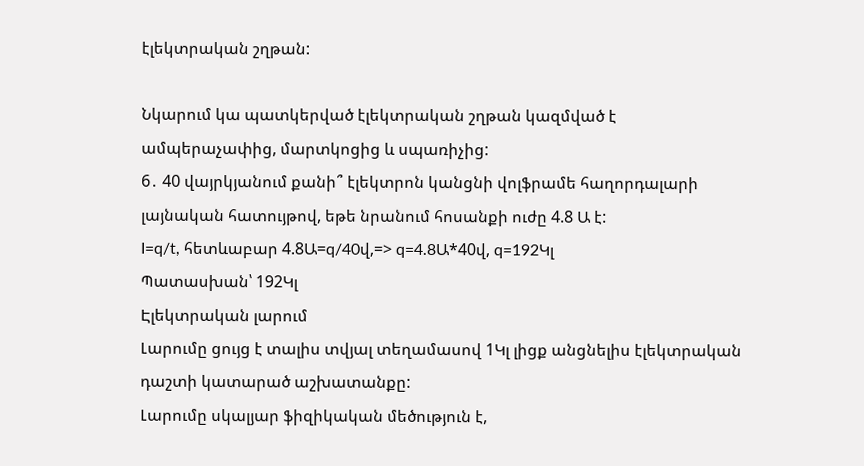էլեկտրական շղթան:

Նկարում կա պատկերված էլեկտրական շղթան կազմված է ամպերաչափից, մարտկոցից և սպառիչից:
6․ 40 վայրկյանում քանի՞ էլեկտրոն կանցնի վոլֆրամե հաղորդալարի լայնական հատույթով, եթե նրանում հոսանքի ուժը 4.8 Ա է:
I=q/t, հետևաբար 4.8Ա=q/40վ,=> q=4.8Ա*40վ, q=192Կլ
Պատասխան՝ 192Կլ
Էլեկտրական լարում
Լարումը ցույց է տալիս տվյալ տեղամասով 1Կլ լիցք անցնելիս էլեկտրական դաշտի կատարած աշխատանքը:
Լարումը սկալյար ֆիզիկական մեծություն է,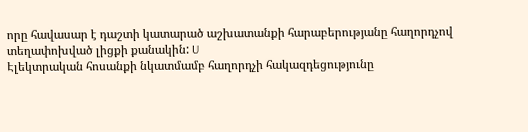որը հավասար է դաշտի կատարած աշխատանքի հարաբերությանը հաղորդչով տեղափոխված լիցքի քանակին: U
Էլեկտրական հոսանքի նկատմամբ հաղորդչի հակազդեցությունը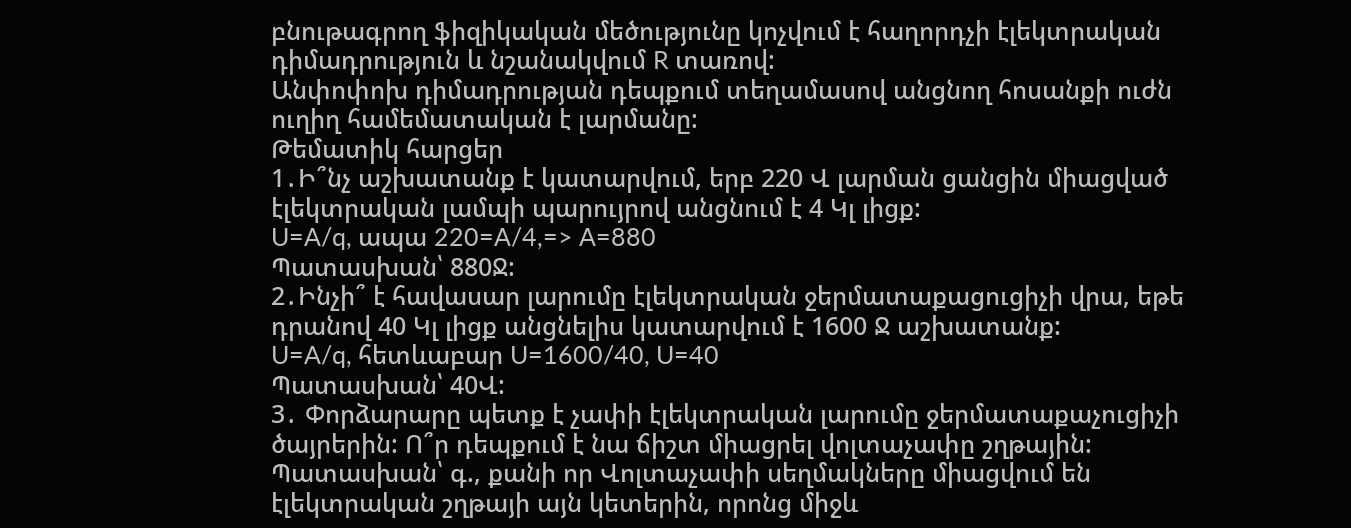բնութագրող ֆիզիկական մեծությունը կոչվում է հաղորդչի էլեկտրական դիմադրություն և նշանակվում R տառով:
Անփոփոխ դիմադրության դեպքում տեղամասով անցնող հոսանքի ուժն ուղիղ համեմատական է լարմանը:
Թեմատիկ հարցեր
1․Ի՞նչ աշխատանք է կատարվում, երբ 220 Վ լարման ցանցին միացված էլեկտրական լամպի պարույրով անցնում է 4 Կլ լիցք:
U=A/q, ապա 220=A/4,=> A=880
Պատասխան՝ 880Ջ:
2․Ինչի՞ է հավասար լարումը էլեկտրական ջերմատաքացուցիչի վրա, եթե դրանով 40 Կլ լիցք անցնելիս կատարվում է 1600 Ջ աշխատանք:
U=A/q, հետևաբար U=1600/40, U=40
Պատասխան՝ 40Վ:
3․ Փորձարարը պետք է չափի էլեկտրական լարումը ջերմատաքաչուցիչի ծայրերին: Ո՞ր դեպքում է նա ճիշտ միացրել վոլտաչափը շղթային:
Պատասխան՝ գ., քանի որ Վոլտաչափի սեղմակները միացվում են էլեկտրական շղթայի այն կետերին, որոնց միջև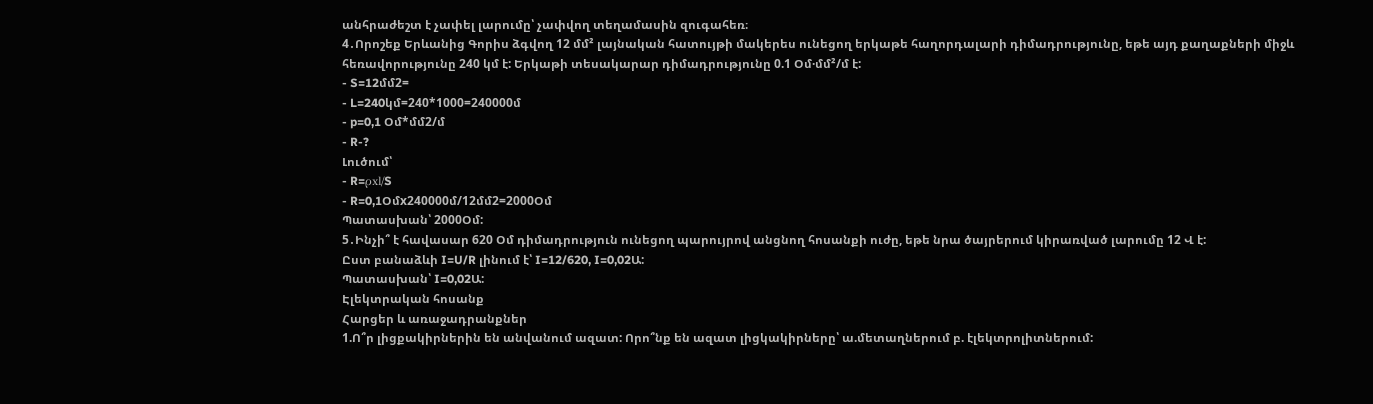անհրաժեշտ է չափել լարումը՝ չափվող տեղամասին զուգահեռ։
4․Որոշեք Երևանից Գորիս ձգվող 12 մմ² լայնական հատույթի մակերես ունեցող երկաթե հաղորդալարի դիմադրությունը, եթե այդ քաղաքների միջև հեռավորությունը 240 կմ է: Երկաթի տեսակարար դիմադրությունը 0.1 Օմ·մմ²/մ է:
- S=12մմ2=
- L=240կմ=240*1000=240000մ
- p=0,1 Օմ*մմ2/մ
- R-?
Լուծում՝
- R=ρxl/S
- R=0,1Օմx240000մ/12մմ2=2000Օմ
Պատասխան՝ 2000Օմ:
5․Ինչի՞ է հավասար 620 Օմ դիմադրություն ունեցող պարույրով անցնող հոսանքի ուժը, եթե նրա ծայրերում կիրառված լարումը 12 Վ է:
Ըստ բանաձևի I=U/R լինում է՝ I=12/620, I=0,02Ա:
Պատասխան՝ I=0,02Ա:
Էլեկտրական հոսանք
Հարցեր և առաջադրանքներ
1.Ո՞ր լիցքակիրներին են անվանում ազատ: Որո՞նք են ազատ լիցկակիրները՝ ա.մետաղներում բ. էլեկտրոլիտներում: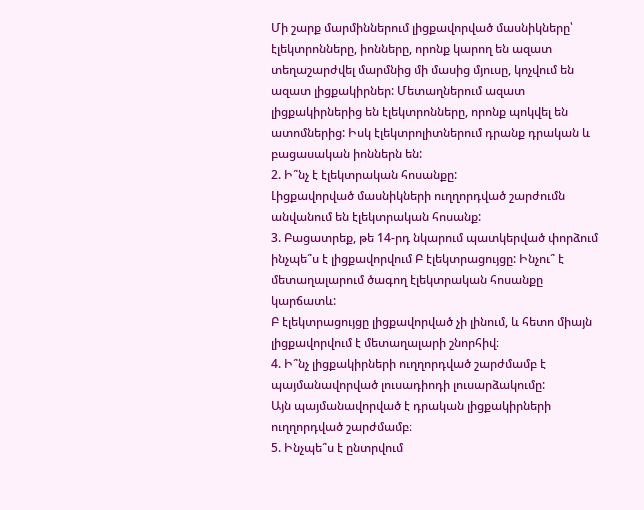Մի շարք մարմիններում լիցքավորված մասնիկները՝ էլեկտրոնները, իոնները, որոնք կարող են ազատ տեղաշարժվել մարմնից մի մասից մյուսը, կոչվում են ազատ լիցքակիրներ: Մետաղներում ազատ լիցքակիրներից են էլեկտրոնները, որոնք պոկվել են ատոմներից: Իսկ էլեկտրոլիտներում դրանք դրական և բացասական իոններն են:
2. Ի՞նչ է էլեկտրական հոսանքը:
Լիցքավորված մասնիկների ուղղորդված շարժումն անվանում են էլեկտրական հոսանք:
3. Բացատրեք, թե 14-րդ նկարում պատկերված փորձում ինչպե՞ս է լիցքավորվում Բ էլեկտրացույցը: Ինչու՞ է մետաղալարում ծագող էլեկտրական հոսանքը կարճատև:
Բ էլեկտրացույցը լիցքավորված չի լինում, և հետո միայն լիցքավորվում է մետաղալարի շնորհիվ։
4. Ի՞նչ լիցքակիրների ուղղորդված շարժմամբ է պայմանավորված լուսադիոդի լուսարձակումը:
Այն պայմանավորված է դրական լիցքակիրների ուղղորդված շարժմամբ։
5. Ինչպե՞ս է ընտրվում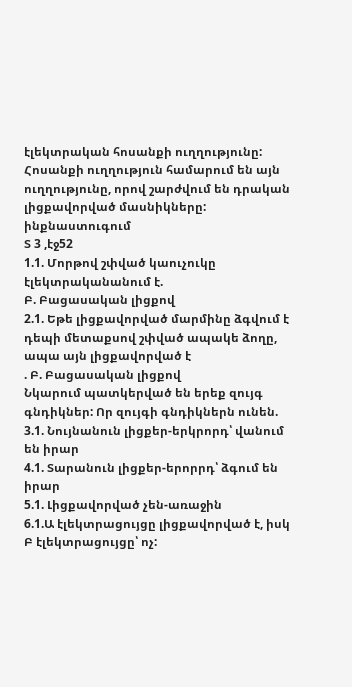էլեկտրական հոսանքի ուղղությունը:
Հոսանքի ուղղություն համարում են այն ուղղությունը, որով շարժվում են դրական լիցքավորված մասնիկները:
ինքնաստուգում
Տ 3 ,էջ52
1.1. Մորթով շփված կաուչուկը էլեկտրականանում է.
Բ. Բացասական լիցքով
2.1. Եթե լիցքավորված մարմինը ձգվում է դեպի մետաքսով շփված ապակե ձողը, ապա այն լիցքավորված է
. Բ. Բացասական լիցքով
Նկարում պատկերված են երեք զույգ գնդիկներ: Որ զույգի գնդիկներն ունեն.
3.1. Նույնանուն լիցքեր-երկրորդ՝ վանում են իրար
4.1. Տարանուն լիցքեր-երորրդ՝ ձգում են իրար
5.1. Լիցքավորված չեն-առաջին
6.1.Ա էլեկտրացույցը լիցքավորված է, իսկ Բ էլեկտրացույցը՝ ոչ: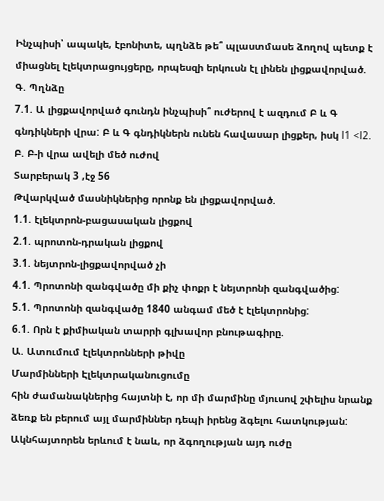Ինչպիսի՝ ապակե, էբոնիտե, պղնձե թե՞ պլաստմասե ձողով պետք է միացնել էլեկտրացույցերը, որպեսզի երկուսն էլ լինեն լիցքավորված.
Գ. Պղնձը
7.1. Ա լիցքավորված գունդն ինչպիսի՞ ուժերով է ազդում Բ և Գ գնդիկների վրա: Բ և Գ գնդիկներն ունեն հավասար լիցքեր, իսկ l1 <l2.
Բ. Բ-ի վրա ավելի մեծ ուժով
Տարբերակ 3 ,էջ 56
Թվարկված մասնիկներից որոնք են լիցքավորված.
1.1. էլեկտրոն-բացասական լիցքով
2.1. պրոտոն-դրական լիցքով
3.1. նեյտրոն-լիցքավորված չի
4.1. Պրոտոնի զանգվածը մի քիչ փոքր է նեյտրոնի զանգվածից:
5.1. Պրոտոնի զանգվածը 1840 անգամ մեծ է էլեկտրոնից:
6.1. Որն է քիմիական տարրի գլխավոր բնութագիրը.
Ա. Ատումում էլեկտրոնների թիվը
Մարմինների Էլեկտրականուցումը
հին ժամանակներից հայտնի է, որ մի մարմինը մյուսով շփելիս նրանք ձեռք են բերում այլ մարմիններ դեպի իրենց ձգելու հատկության: Ակնհայտորեն երևում է նաև, որ ձգողության այդ ուժը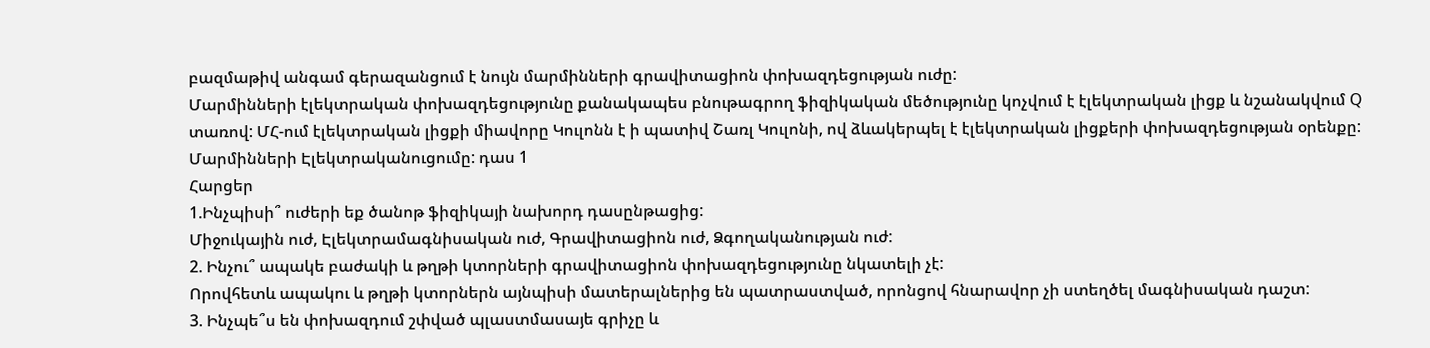բազմաթիվ անգամ գերազանցում է նույն մարմինների գրավիտացիոն փոխազդեցության ուժը:
Մարմինների էլեկտրական փոխազդեցությունը քանակապես բնութագրող ֆիզիկական մեծությունը կոչվում է էլեկտրական լիցք և նշանակվում Q տառով: ՄՀ-ում էլեկտրական լիցքի միավորը Կուլոնն է ի պատիվ Շառլ Կուլոնի, ով ձևակերպել է էլեկտրական լիցքերի փոխազդեցության օրենքը:
Մարմինների Էլեկտրականուցումը: դաս 1
Հարցեր
1.Ինչպիսի՞ ուժերի եք ծանոթ ֆիզիկայի նախորդ դասընթացից:
Միջուկային ուժ, Էլեկտրամագնիսական ուժ, Գրավիտացիոն ուժ, Ձգողականության ուժ:
2. Ինչու՞ ապակե բաժակի և թղթի կտորների գրավիտացիոն փոխազդեցությունը նկատելի չէ:
Որովհետև ապակու և թղթի կտորներն այնպիսի մատերալներից են պատրաստված, որոնցով հնարավոր չի ստեղծել մագնիսական դաշտ:
3. Ինչպե՞ս են փոխազդում շփված պլաստմասայե գրիչը և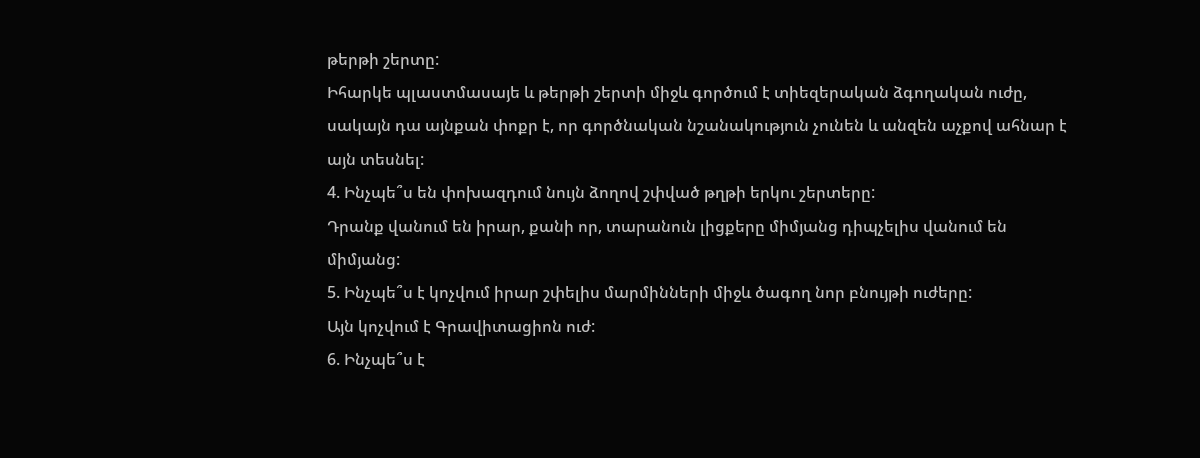թերթի շերտը:
Իհարկե պլաստմասայե և թերթի շերտի միջև գործում է տիեզերական ձգողական ուժը, սակայն դա այնքան փոքր է, որ գործնական նշանակություն չունեն և անզեն աչքով ահնար է այն տեսնել:
4. Ինչպե՞ս են փոխազդում նույն ձողով շփված թղթի երկու շերտերը:
Դրանք վանում են իրար, քանի որ, տարանուն լիցքերը միմյանց դիպչելիս վանում են միմյանց:
5. Ինչպե՞ս է կոչվում իրար շփելիս մարմինների միջև ծագող նոր բնույթի ուժերը:
Այն կոչվում է Գրավիտացիոն ուժ:
6. Ինչպե՞ս է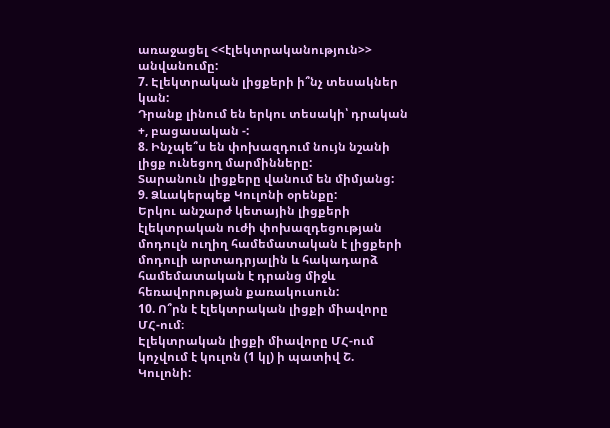առաջացել <<էլեկտրականություն>> անվանումը:
7. Էլեկտրական լիցքերի ի՞նչ տեսակներ կան:
Դրանք լինում են երկու տեսակի՝ դրական +, բացասական -:
8. Ինչպե՞ս են փոխազդում նույն նշանի լիցք ունեցող մարմինները:
Տարանուն լիցքերը վանում են միմյանց:
9. Ձևակերպեք Կուլոնի օրենքը:
Երկու անշարժ կետային լիցքերի էլեկտրական ուժի փոխազդեցության մոդուլն ուղիղ համեմատական է լիցքերի մոդուլի արտադրյալին և հակադարձ համեմատական է դրանց միջև հեռավորության քառակուսուն:
10. Ո՞րն է էլեկտրական լիցքի միավորը ՄՀ-ում։
Էլեկտրական լիցքի միավորը ՄՀ-ում կոչվում է կուլոն (1 կլ) ի պատիվ Շ. Կուլոնի: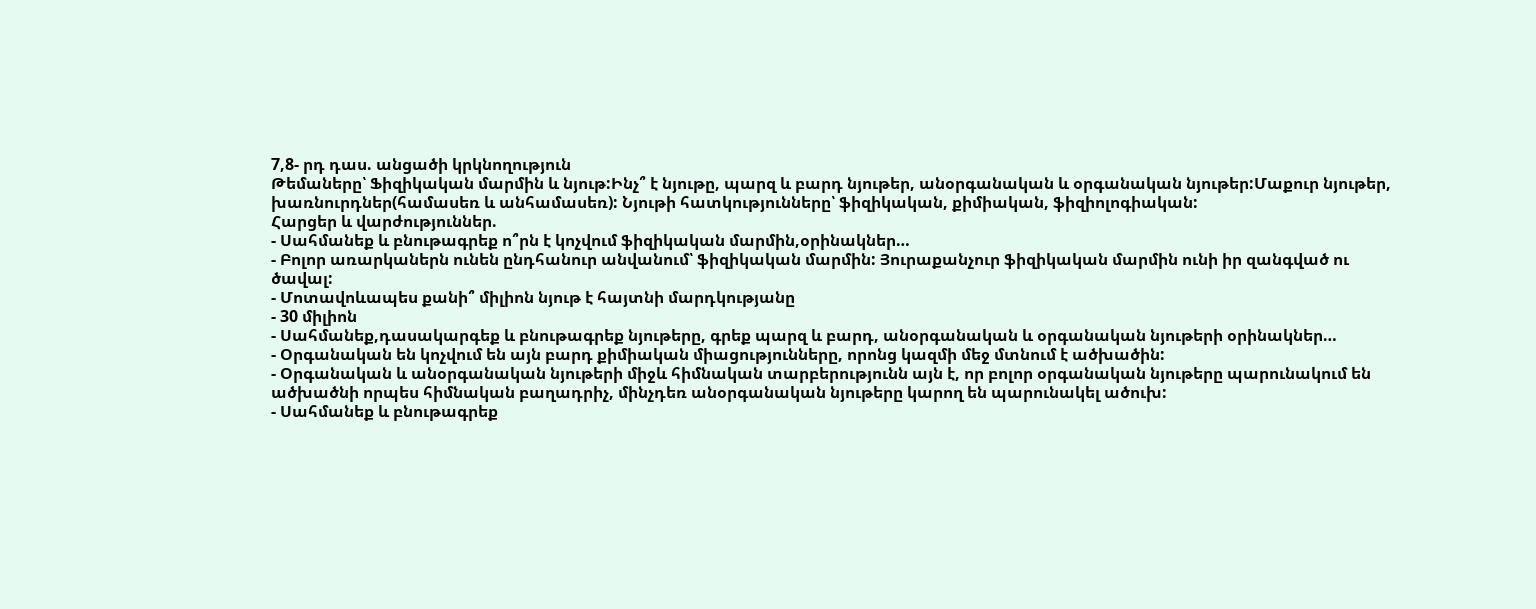7,8- րդ դաս. անցածի կրկնողություն
Թեմաները՝ Ֆիզիկական մարմին և նյութ:Ինչ՞ է նյութը, պարզ և բարդ նյութեր, անօրգանական և օրգանական նյութեր:Մաքուր նյութեր, խառնուրդներ(համասեռ և անհամասեռ): Նյութի հատկությունները՝ ֆիզիկական, քիմիական, ֆիզիոլոգիական:
Հարցեր և վարժություններ.
- Սահմանեք և բնութագրեք ո՞րն է կոչվում ֆիզիկական մարմին,օրինակներ…
- Բոլոր առարկաներն ունեն ընդհանուր անվանում՝ ֆիզիկական մարմին: Յուրաքանչուր ֆիզիկական մարմին ունի իր զանգված ու ծավալ:
- Մոտավոևապես քանի՞ միլիոն նյութ է հայտնի մարդկությանը
- 30 միլիոն
- Սահմանեք,դասակարգեք և բնութագրեք նյութերը, գրեք պարզ և բարդ, անօրգանական և օրգանական նյութերի օրինակներ…
- Օրգանական են կոչվում են այն բարդ քիմիական միացությունները, որոնց կազմի մեջ մտնում է ածխածին:
- Օրգանական և անօրգանական նյութերի միջև հիմնական տարբերությունն այն է, որ բոլոր օրգանական նյութերը պարունակում են ածխածնի որպես հիմնական բաղադրիչ, մինչդեռ անօրգանական նյութերը կարող են պարունակել ածուխ:
- Սահմանեք և բնութագրեք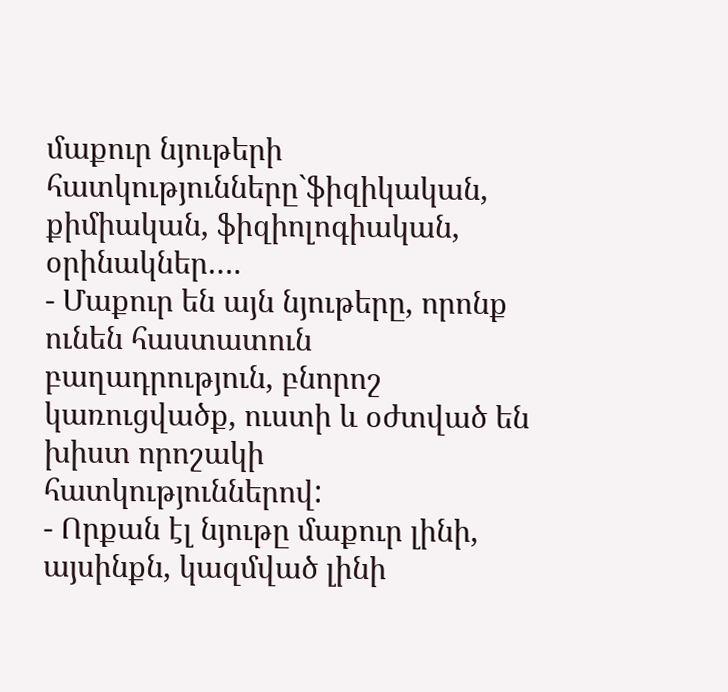մաքուր նյութերի հատկությունները`ֆիզիկական, քիմիական, ֆիզիոլոգիական, օրինակներ….
- Մաքուր են այն նյութերը, որոնք ունեն հաստատուն բաղադրություն, բնորոշ կառուցվածք, ուստի և օժտված են խիստ որոշակի հատկություններով:
- Որքան էլ նյութը մաքուր լինի, այսինքն, կազմված լինի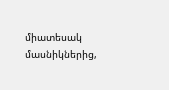միատեսակ մասնիկներից,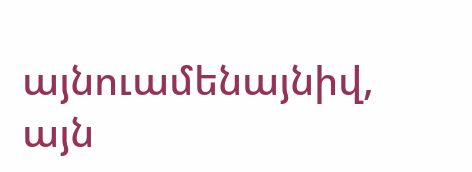այնուամենայնիվ, այն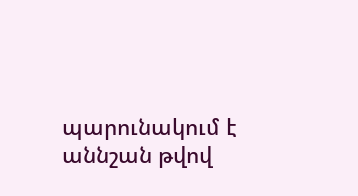պարունակում է աննշան թվով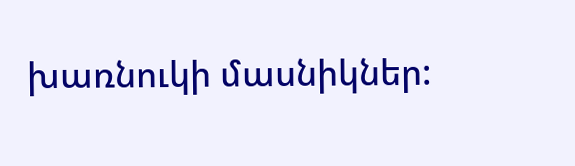խառնուկի մասնիկներ: